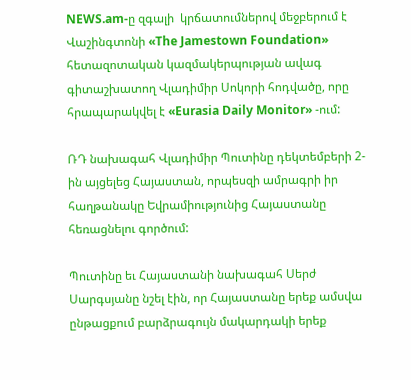NEWS.am-ը զգալի  կրճատումներով մեջբերում է Վաշինգտոնի «The Jamestown Foundation» հետազոտական կազմակերպության ավագ գիտաշխատող Վլադիմիր Սոկորի հոդվածը, որը հրապարակվել է «Eurasia Daily Monitor» -ում:

ՌԴ նախագահ Վլադիմիր Պուտինը դեկտեմբերի 2-ին այցելեց Հայաստան, որպեսզի ամրագրի իր հաղթանակը Եվրամիությունից Հայաստանը հեռացնելու գործում:

Պուտինը եւ Հայաստանի նախագահ Սերժ Սարգսյանը նշել էին, որ Հայաստանը երեք ամսվա ընթացքում բարձրագույն մակարդակի երեք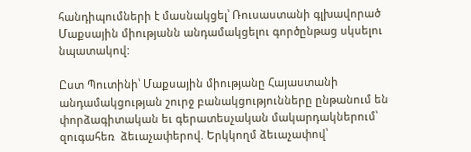հանդիպումների է մասնակցել՝ Ռուսաստանի գլխավորած Մաքսային միությանն անդամակցելու գործընթաց սկսելու նպատակով:

Ըստ Պուտինի՝ Մաքսային միությանը Հայաստանի  անդամակցության շուրջ բանակցությունները ընթանում են փորձագիտական եւ գերատեսչական մակարդակներում՝ զուգահեռ  ձեւաչափերով. Երկկողմ ձեւաչափով՝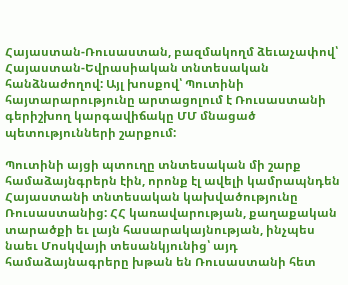Հայաստան-Ռուսաստան, բազմակողմ ձեւաչափով՝ Հայաստան-Եվրասիական տնտեսական հանձնաժողով: Այլ խոսքով՝ Պուտինի հայտարարությունը արտացոլում է Ռուսաստանի գերիշխող կարգավիճակը ՄՄ մնացած պետությունների շարքում:

Պուտինի այցի պտուղը տնտեսական մի շարք համաձայնգրերն էին, որոնք էլ ավելի կամրապնդեն Հայաստանի տնտեսական կախվածությունը Ռուսաստանից: ՀՀ կառավարության, քաղաքական տարածքի եւ լայն հասարակայնության, ինչպես նաեւ Մոսկվայի տեսանկյունից՝ այդ համաձայնագրերը խթան են Ռուսաստանի հետ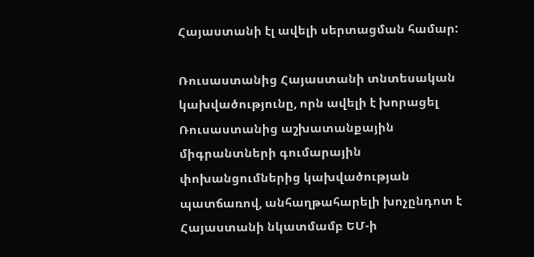Հայաստանի էլ ավելի սերտացման համար:

Ռուսաստանից Հայաստանի տնտեսական կախվածությունը, որն ավելի է խորացել Ռուսաստանից աշխատանքային միգրանտների գումարային փոխանցումներից կախվածության պատճառով, անհաղթահարելի խոչընդոտ է Հայաստանի նկատմամբ ԵՄ-ի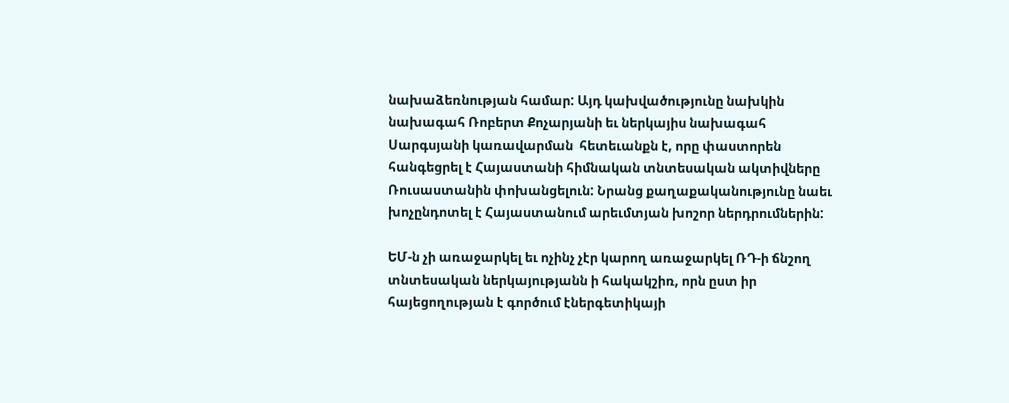նախաձեռնության համար: Այդ կախվածությունը նախկին նախագահ Ռոբերտ Քոչարյանի եւ ներկայիս նախագահ Սարգսյանի կառավարման  հետեւանքն է, որը փաստորեն հանգեցրել է Հայաստանի հիմնական տնտեսական ակտիվները Ռուսաստանին փոխանցելուն: Նրանց քաղաքականությունը նաեւ խոչընդոտել է Հայաստանում արեւմտյան խոշոր ներդրումներին:

ԵՄ-ն չի առաջարկել եւ ոչինչ չէր կարող առաջարկել ՌԴ-ի ճնշող տնտեսական ներկայությանն ի հակակշիռ, որն ըստ իր հայեցողության է գործում էներգետիկայի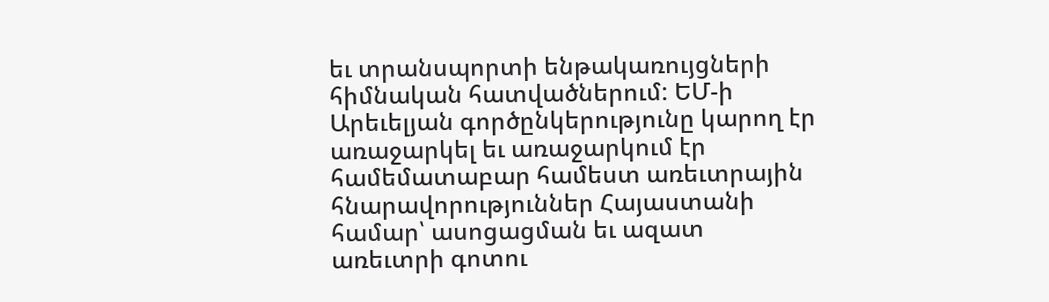եւ տրանսպորտի ենթակառույցների հիմնական հատվածներում: ԵՄ-ի Արեւելյան գործընկերությունը կարող էր առաջարկել եւ առաջարկում էր համեմատաբար համեստ առեւտրային հնարավորություններ Հայաստանի համար՝ ասոցացման եւ ազատ առեւտրի գոտու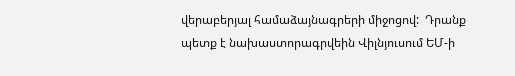վերաբերյալ համաձայնագրերի միջոցով:  Դրանք պետք է նախաստորագրվեին Վիլնյուսում ԵՄ-ի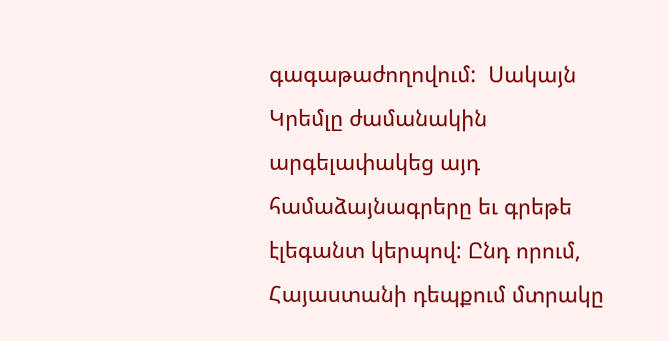գագաթաժողովում:  Սակայն Կրեմլը ժամանակին արգելափակեց այդ համաձայնագրերը եւ գրեթե էլեգանտ կերպով: Ընդ որում, Հայաստանի դեպքում մտրակը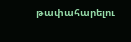թափահարելու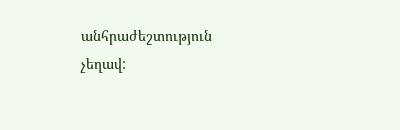անհրաժեշտություն չեղավ: